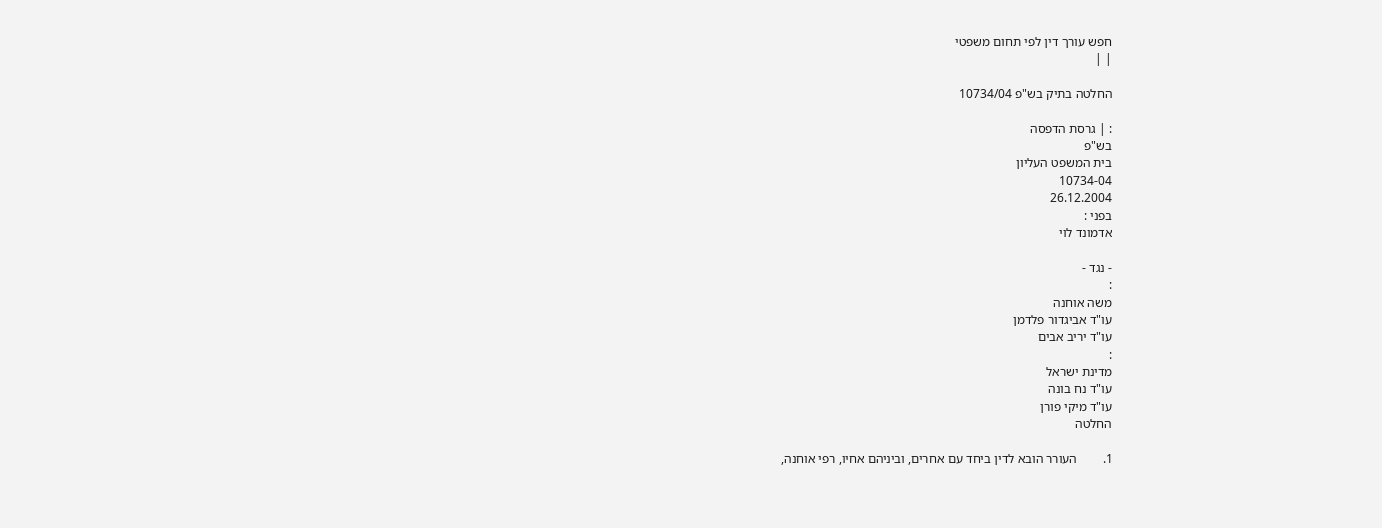חפש עורך דין לפי תחום משפטי
| |

החלטה בתיק בש"פ 10734/04

: | גרסת הדפסה
בש"פ
בית המשפט העליון
10734-04
26.12.2004
בפני :
אדמונד לוי

- נגד -
:
משה אוחנה
עו"ד אביגדור פלדמן
עו"ד יריב אבים
:
מדינת ישראל
עו"ד נח בונה
עו"ד מיקי פורן
החלטה

1.        העורר הובא לדין ביחד עם אחרים, וביניהם אחיו, רפי אוחנה,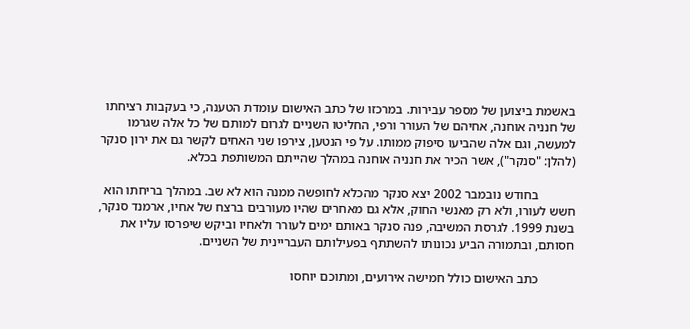באשמת ביצוען של מספר עבירות. במרכזו של כתב האישום עומדת הטענה, כי בעקבות רציחתו של חנניה אוחנה, אחיהם של העורר ורפי, החליטו השניים לגרום למותם של כל אלה שגרמו למעשה, וגם אלה שהביעו סיפוק ממותו. על פי הנטען, צירפו שני האחים לקשר גם את ירון סנקר (להלן: "סנקר"), אשר הכיר את חנניה אוחנה במהלך שהייתם המשותפת בכלא.

           בחודש נובמבר 2002 יצא סנקר מהכלא לחופשה ממנה הוא לא שב. במהלך בריחתו הוא חשש לעורו, ולא רק מאנשי החוק, אלא גם מאחרים שהיו מעורבים ברצח של אחיו, ארמנד סנקר, בשנת 1999. לגרסת המשיבה, פנה סנקר באותם ימים לעורר ולאחיו וביקש שיפרסו עליו את חסותם, ובתמורה הביע נכונותו להשתתף בפעילותם העבריינית של השניים.

           כתב האישום כולל חמישה אירועים, ומתוכם יוחסו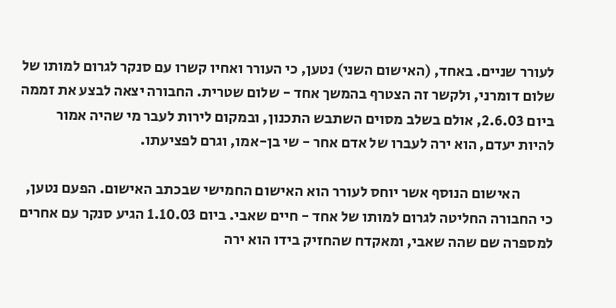לעורר שניים. באחד, (האישום השני) נטען, כי העורר ואחיו קשרו עם סנקר לגרום למותו של שלום דומרני, ולקשר זה הצטרף בהמשך אחד - שלום שטרית. החבורה יצאה לבצע את זממה ביום 2.6.03, אולם בשלב מסוים השתבש התכנון, ובמקום לירות לעבר מי שהיה אמור להיות יעדם, הוא ירה לעברו של אדם אחר - שי בן-אמו, וגרם לפציעתו.

           האישום הנוסף אשר יוחס לעורר הוא האישום החמישי שבכתב האישום. הפעם נטען, כי החבורה החליטה לגרום למותו של אחד - חיים שאבי. ביום 1.10.03 הגיע סנקר עם אחרים למספרה שם שהה שאבי, ומאקדח שהחזיק בידו הוא ירה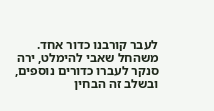לעבר קורבנו כדור אחד. משהחל שאבי להימלט, ירה סנקר לעברו כדורים נוספים, ובשלב זה הבחין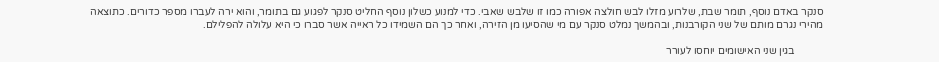סנקר באדם נוסף, תומר שבת, שלרוע מזלו לבש חולצה אפורה כמו זו שלבש שאבי. כדי למנוע כשלון נוסף החליט סנקר לפגוע גם בתומר, והוא ירה לעברו מספר כדורים. כתוצאה מהירי נגרם מותם של שני הקורבנות, ובהמשך נמלט סנקר עם מי שהסיעו מן הזירה, ואחר כך הם השמידו כל ראייה אשר סברו כי היא עלולה להפלילם.

           בגין שני האישומים יוחסו לעורר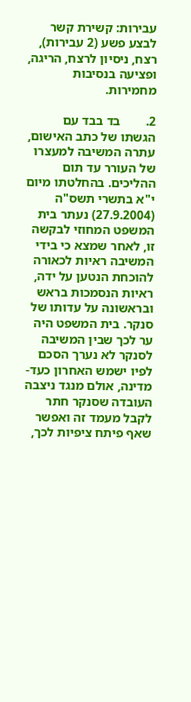עבירות: קשירת קשר לבצע פשע (2 עבירות), רצח, ניסיון לרצח, הריגה, ופציעה בנסיבות מחמירות.

2.        בד בבד עם הגשתו של כתב האישום, עתרה המשיבה למעצרו של העורר עד תום ההליכים. בהחלטתו מיום י"א בתשרי תשס"ה (27.9.2004) נעתר בית המשפט המחוזי לבקשה זו, לאחר שמצא כי בידי המשיבה ראיות לכאורה להוכחת הנטען על ידה, ראיות הנסמכות בראש ובראשונה על עדותו של סנקר. בית המשפט היה ער לכך שבין המשיבה לסנקר לא נערך הסכם לפיו ישמש האחרון כעד-מדינה, אולם מנגד ניצבה העובדה שסנקר חתר לקבל מעמד זה ואפשר שאף פיתח ציפיות לכך,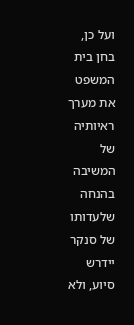ועל כן, בחן בית המשפט את מערך ראיותיה של המשיבה בהנחה שלעדותו של סנקר יידרש סיוע, ולא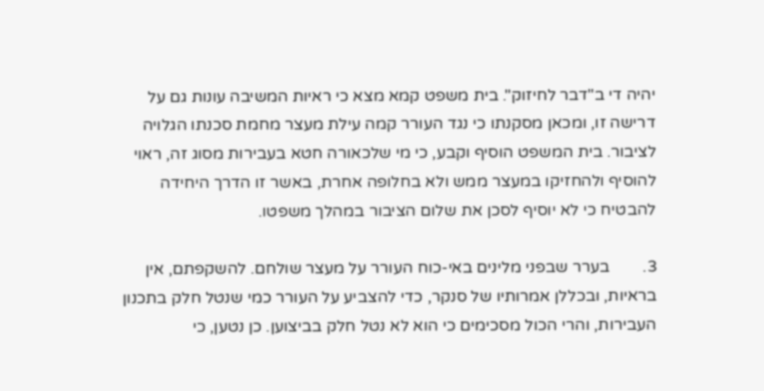יהיה די ב"דבר לחיזוק". בית משפט קמא מצא כי ראיות המשיבה עונות גם על דרישה זו, ומכאן מסקנתו כי נגד העורר קמה עילת מעצר מחמת סכנתו הגלויה לציבור. בית המשפט הוסיף וקבע, כי מי שלכאורה חטא בעבירות מסוג זה, ראוי להוסיף ולהחזיקו במעצר ממש ולא בחלופה אחרת, באשר זו הדרך היחידה להבטיח כי לא יוסיף לסכן את שלום הציבור במהלך משפטו.

3.        בערר שבפני מלינים באי-כוח העורר על מעצר שולחם. להשקפתם, אין בראיות, ובכללן אמרותיו של סנקר, כדי להצביע על העורר כמי שנטל חלק בתכנון העבירות, והרי הכול מסכימים כי הוא לא נטל חלק בביצוען. כן נטען, כי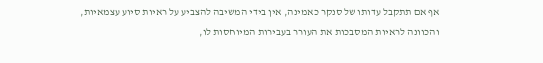אף אם תתקבל עדותו של סנקר כאמינה, אין בידי המשיבה להצביע על ראיות סיוע עצמאיות, והכוונה לראיות המסבכות את העורר בעבירות המיוחסות לו,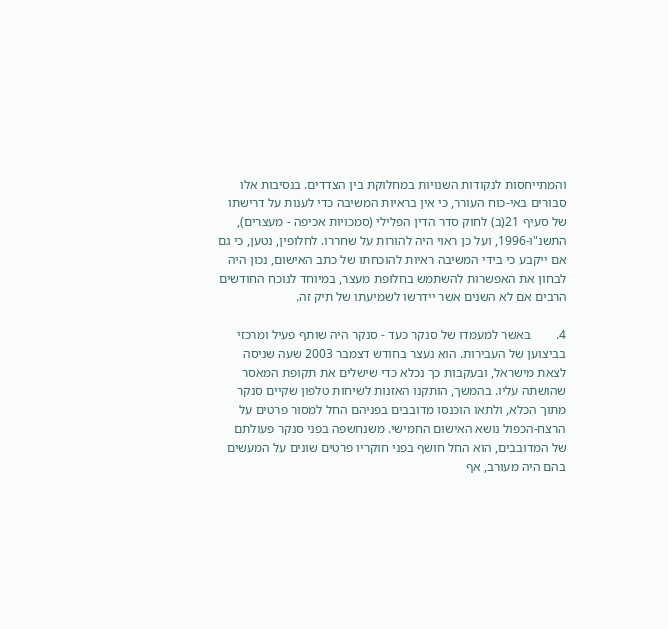והמתייחסות לנקודות השנויות במחלוקת בין הצדדים. בנסיבות אלו סבורים באי-כוח העורר, כי אין בראיות המשיבה כדי לענות על דרישתו של סעיף 21(ב) לחוק סדר הדין הפלילי (סמכויות אכיפה - מעצרים), התשנ"ו-1996, ועל כן ראוי היה להורות על שחררו. לחלופין, נטען, כי גם אם ייקבע כי בידי המשיבה ראיות להוכחתו של כתב האישום, נכון היה לבחון את האפשרות להשתמש בחלופת מעצר, במיוחד לנוכח החודשים הרבים אם לא השנים אשר יידרשו לשמיעתו של תיק זה.

4.        באשר למעמדו של סנקר כעד - סנקר היה שותף פעיל ומרכזי בביצוען של העבירות. הוא נעצר בחודש דצמבר 2003 שעה שניסה לצאת מישראל, ובעקבות כך נכלא כדי שישלים את תקופת המאסר שהושתה עליו. בהמשך, הותקנו האזנות לשיחות טלפון שקיים סנקר מתוך הכלא, ולתאו הוכנסו מדובבים בפניהם החל למסור פרטים על הרצח-הכפול נושא האישום החמישי. משנחשפה בפני סנקר פעולתם של המדובבים, הוא החל חושף בפני חוקריו פרטים שונים על המעשים בהם היה מעורב, אף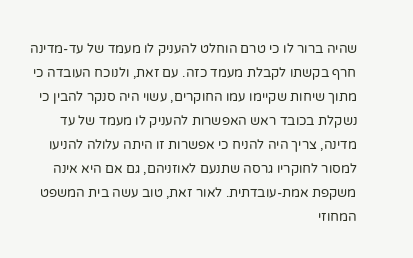שהיה ברור לו כי טרם הוחלט להעניק לו מעמד של עד-מדינה חרף בקשתו לקבלת מעמד כזה. עם זאת, ולנוכח העובדה כי מתוך שיחות שקיימו עמו החוקרים, עשוי היה סנקר להבין כי נשקלת בכובד ראש האפשרות להעניק לו מעמד של עד מדינה, צריך היה להניח כי אפשרות זו היתה עלולה להניעו למסור לחוקריו גרסה שתנעם לאוזניהם, גם אם היא אינה משקפת אמת-עובדתית. לאור זאת, טוב עשה בית המשפט המחוזי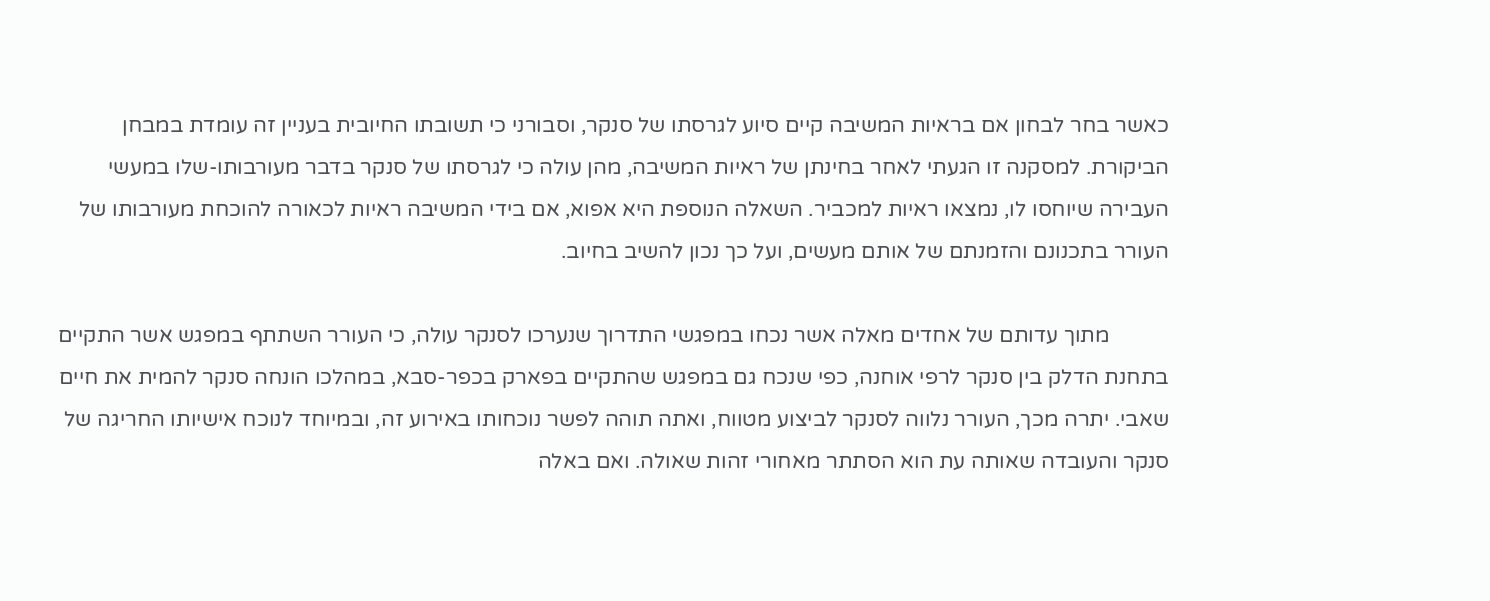כאשר בחר לבחון אם בראיות המשיבה קיים סיוע לגרסתו של סנקר, וסבורני כי תשובתו החיובית בעניין זה עומדת במבחן הביקורת. למסקנה זו הגעתי לאחר בחינתן של ראיות המשיבה, מהן עולה כי לגרסתו של סנקר בדבר מעורבותו-שלו במעשי העבירה שיוחסו לו, נמצאו ראיות למכביר. השאלה הנוספת היא אפוא, אם בידי המשיבה ראיות לכאורה להוכחת מעורבותו של העורר בתכנונם והזמנתם של אותם מעשים, ועל כך נכון להשיב בחיוב.

           מתוך עדותם של אחדים מאלה אשר נכחו במפגשי התדרוך שנערכו לסנקר עולה, כי העורר השתתף במפגש אשר התקיים בתחנת הדלק בין סנקר לרפי אוחנה, כפי שנכח גם במפגש שהתקיים בפארק בכפר-סבא, במהלכו הונחה סנקר להמית את חיים שאבי. יתרה מכך, העורר נלווה לסנקר לביצוע מטווח, ואתה תוהה לפשר נוכחותו באירוע זה, ובמיוחד לנוכח אישיותו החריגה של סנקר והעובדה שאותה עת הוא הסתתר מאחורי זהות שאולה. ואם באלה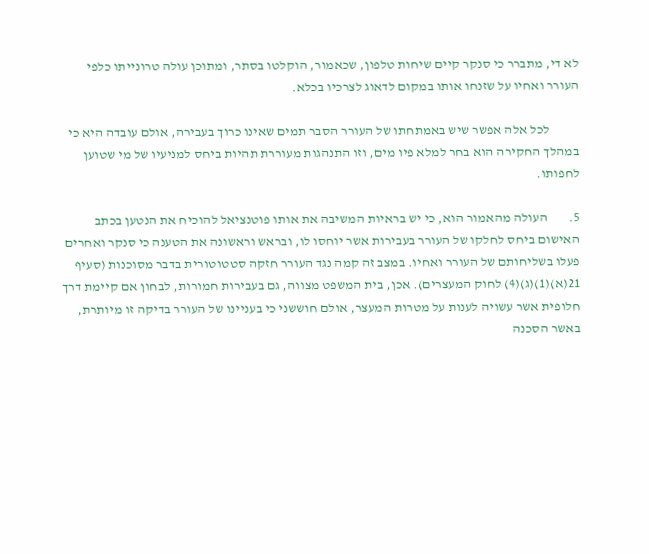לא די, מתברר כי סנקר קיים שיחות טלפון, שכאמור, הוקלטו בסתר, ומתוכן עולה טרונייתו כלפי העורר ואחיו על שזנחו אותו במקום לדאוג לצרכיו בכלא.

           לכל אלה אפשר שיש באמתחתו של העורר הסבר תמים שאינו כרוך בעבירה, אולם עובדה היא כי במהלך החקירה הוא בחר למלא פיו מים, וזו התנהגות מעוררת תהיות ביחס למניעיו של מי שטוען לחפותו.

5.        העולה מהאמור הוא, כי יש בראיות המשיבה את אותו פוטנציאל להוכיח את הנטען בכתב האישום ביחס לחלקו של העורר בעבירות אשר יוחסו לו, ובראש וראשונה את הטענה כי סנקר ואחרים פעלו בשליחותם של העורר ואחיו. במצב זה קמה נגד העורר חזקה סטטוטורית בדבר מסוכנות (סעיף 21(א)(1)(ג)(4) לחוק המעצרים). אכן, בית המשפט מצווה, גם בעבירות חמורות, לבחון אם קיימת דרך חלופית אשר עשויה לענות על מטרות המעצר, אולם חוששני כי בעניינו של העורר בדיקה זו מיותרת, באשר הסכנה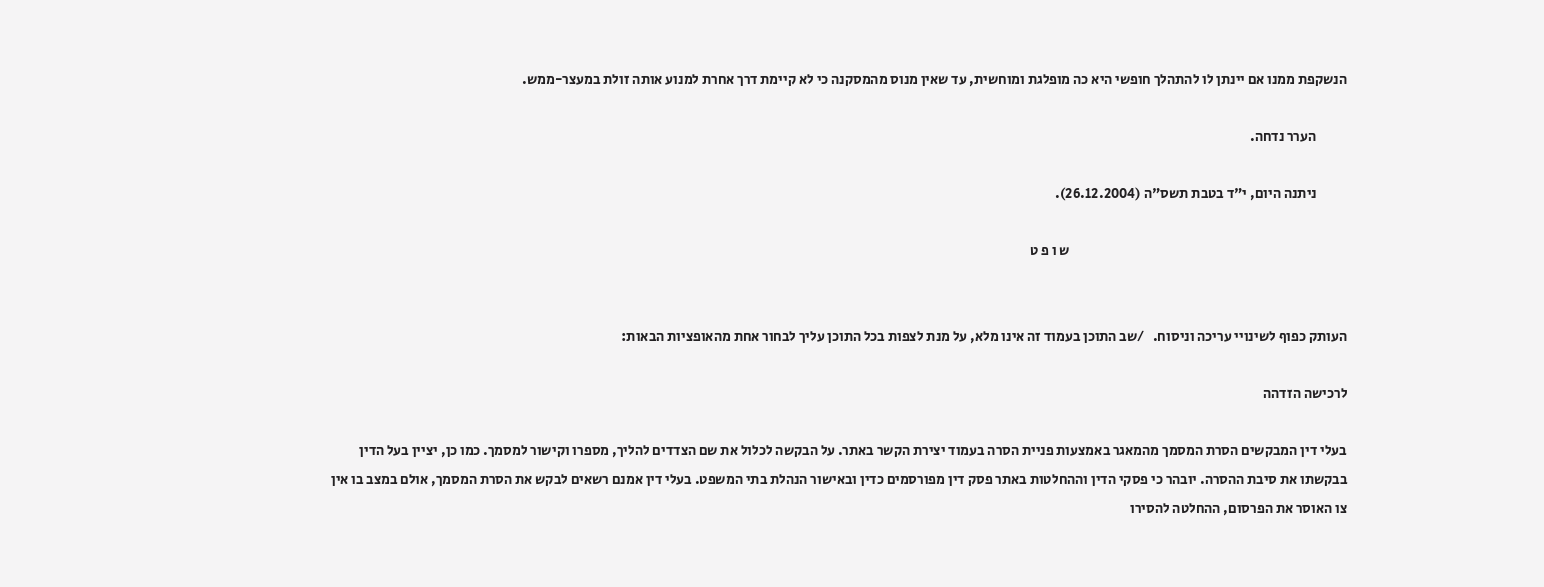הנשקפת ממנו אם יינתן לו להתהלך חופשי היא כה מופלגת ומוחשית, עד שאין מנוס מהמסקנה כי לא קיימת דרך אחרת למנוע אותה זולת במעצר-ממש.

           הערר נדחה.

           ניתנה היום, י"ד בטבת תשס"ה (26.12.2004).

                                                                                                   ש ו פ ט


העותק כפוף לשינויי עריכה וניסוח.   /שב התוכן בעמוד זה אינו מלא, על מנת לצפות בכל התוכן עליך לבחור אחת מהאופציות הבאות:

לרכישה הזדהה

בעלי דין המבקשים הסרת המסמך מהמאגר באמצעות פניית הסרה בעמוד יצירת הקשר באתר. על הבקשה לכלול את שם הצדדים להליך, מספרו וקישור למסמך. כמו כן, יציין בעל הדין בבקשתו את סיבת ההסרה. יובהר כי פסקי הדין וההחלטות באתר פסק דין מפורסמים כדין ובאישור הנהלת בתי המשפט. בעלי דין אמנם רשאים לבקש את הסרת המסמך, אולם במצב בו אין צו האוסר את הפרסום, ההחלטה להסירו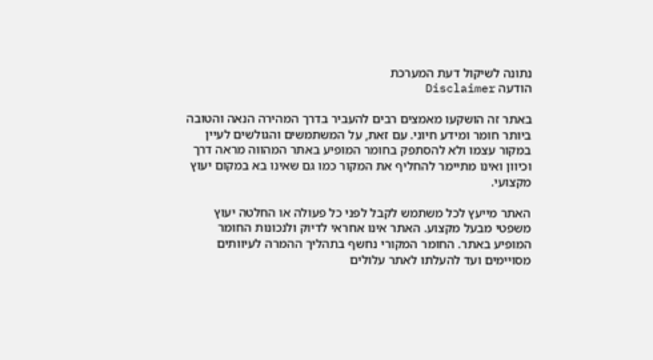נתונה לשיקול דעת המערכת
הודעה Disclaimer

באתר זה הושקעו מאמצים רבים להעביר בדרך המהירה הנאה והטובה ביותר חומר ומידע חיוני. עם זאת, על המשתמשים והגולשים לעיין במקור עצמו ולא להסתפק בחומר המופיע באתר המהווה מראה דרך וכיוון ואינו מתיימר להחליף את המקור כמו גם שאינו בא במקום יעוץ מקצועי.

האתר מייעץ לכל משתמש לקבל לפני כל פעולה או החלטה יעוץ משפטי מבעל מקצוע. האתר אינו אחראי לדיוק ולנכונות החומר המופיע באתר. החומר המקורי נחשף בתהליך ההמרה לעיוותים מסויימים ועד להעלתו לאתר עלולים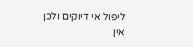ליפול אי דיוקים ולכן אין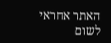האתר אחראי לשום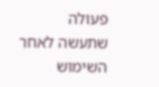פעולה שתעשה לאחר השימוש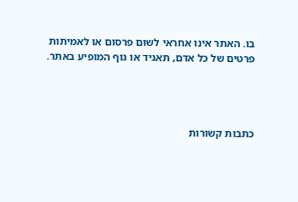בו. האתר אינו אחראי לשום פרסום או לאמיתות פרטים של כל אדם, תאגיד או גוף המופיע באתר.




כתבות קשורות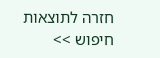חזרה לתוצאות חיפוש >>